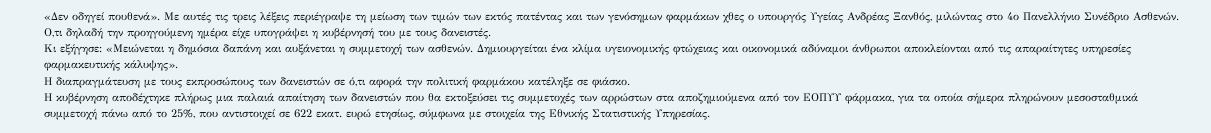«Δεν οδηγεί πουθενά». Με αυτές τις τρεις λέξεις περιέγραψε τη μείωση των τιμών των εκτός πατέντας και των γενόσημων φαρμάκων χθες ο υπουργός Υγείας Ανδρέας Ξανθός, μιλώντας στο 4ο Πανελλήνιο Συνέδριο Ασθενών. Ο,τι δηλαδή την προηγούμενη ημέρα είχε υπογράψει η κυβέρνησή του με τους δανειστές.
Κι εξήγησε: «Μειώνεται η δημόσια δαπάνη και αυξάνεται η συμμετοχή των ασθενών. Δημιουργείται ένα κλίμα υγειονομικής φτώχειας και οικονομικά αδύναμοι άνθρωποι αποκλείονται από τις απαραίτητες υπηρεσίες φαρμακευτικής κάλυψης».
Η διαπραγμάτευση με τους εκπροσώπους των δανειστών σε ό,τι αφορά την πολιτική φαρμάκου κατέληξε σε φιάσκο.
Η κυβέρνηση αποδέχτηκε πλήρως μια παλαιά απαίτηση των δανειστών που θα εκτοξεύσει τις συμμετοχές των αρρώστων στα αποζημιούμενα από τον ΕΟΠΥΥ φάρμακα, για τα οποία σήμερα πληρώνουν μεσοσταθμικά συμμετοχή πάνω από το 25%, που αντιστοιχεί σε 622 εκατ. ευρώ ετησίως, σύμφωνα με στοιχεία της Εθνικής Στατιστικής Υπηρεσίας.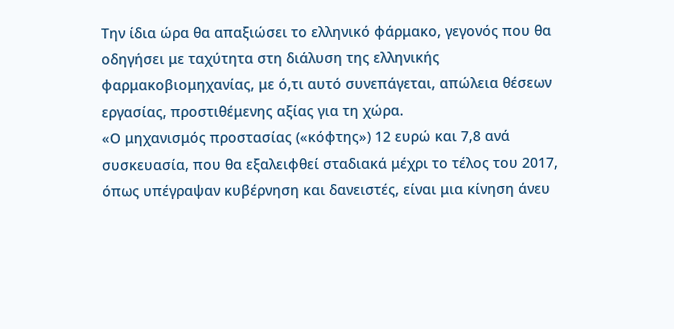Την ίδια ώρα θα απαξιώσει το ελληνικό φάρμακο, γεγονός που θα οδηγήσει με ταχύτητα στη διάλυση της ελληνικής φαρμακοβιομηχανίας, με ό,τι αυτό συνεπάγεται, απώλεια θέσεων εργασίας, προστιθέμενης αξίας για τη χώρα.
«Ο μηχανισμός προστασίας («κόφτης») 12 ευρώ και 7,8 ανά συσκευασία, που θα εξαλειφθεί σταδιακά μέχρι το τέλος του 2017, όπως υπέγραψαν κυβέρνηση και δανειστές, είναι μια κίνηση άνευ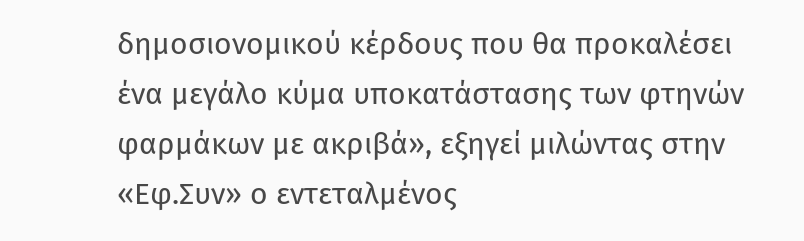δημοσιονομικού κέρδους που θα προκαλέσει ένα μεγάλο κύμα υποκατάστασης των φτηνών φαρμάκων με ακριβά», εξηγεί μιλώντας στην «Εφ.Συν» ο εντεταλμένος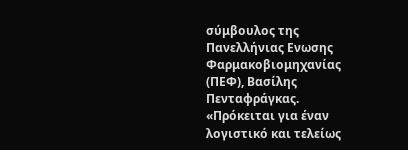σύμβουλος της Πανελλήνιας Ενωσης Φαρμακοβιομηχανίας (ΠΕΦ), Βασίλης Πενταφράγκας.
«Πρόκειται για έναν λογιστικό και τελείως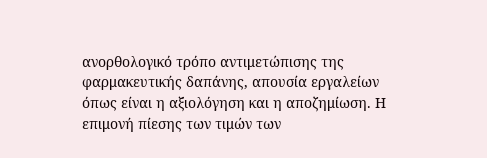ανορθολογικό τρόπο αντιμετώπισης της φαρμακευτικής δαπάνης, απουσία εργαλείων όπως είναι η αξιολόγηση και η αποζημίωση. Η επιμονή πίεσης των τιμών των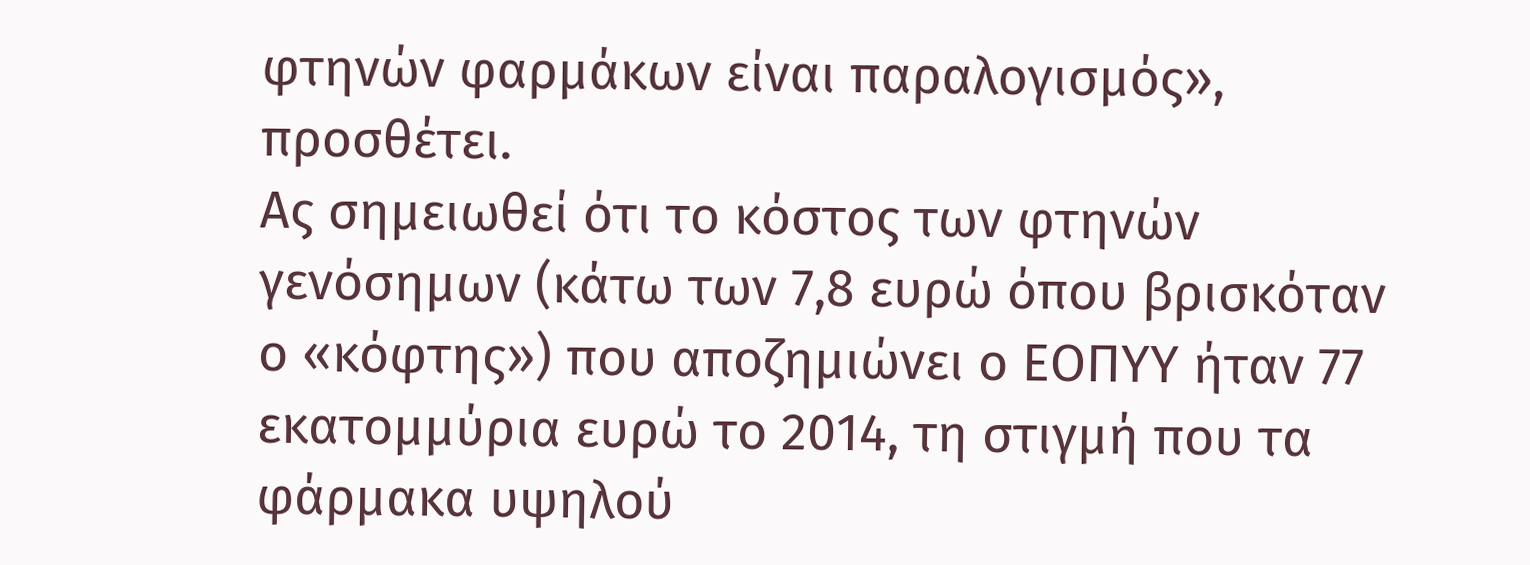φτηνών φαρμάκων είναι παραλογισμός», προσθέτει.
Ας σημειωθεί ότι το κόστος των φτηνών γενόσημων (κάτω των 7,8 ευρώ όπου βρισκόταν ο «κόφτης») που αποζημιώνει ο ΕΟΠΥΥ ήταν 77 εκατομμύρια ευρώ το 2014, τη στιγμή που τα φάρμακα υψηλού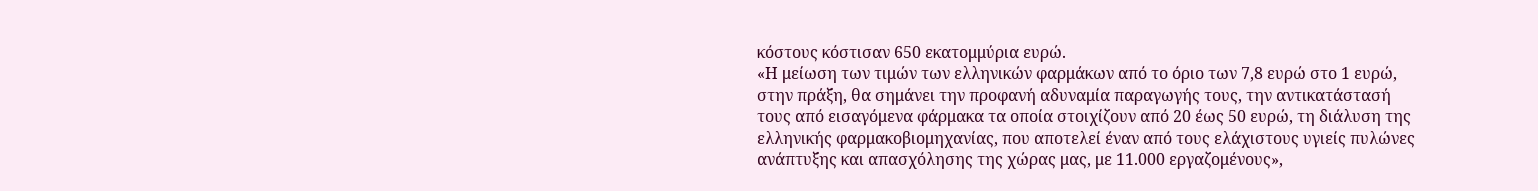κόστους κόστισαν 650 εκατομμύρια ευρώ.
«Η μείωση των τιμών των ελληνικών φαρμάκων από το όριο των 7,8 ευρώ στο 1 ευρώ, στην πράξη, θα σημάνει την προφανή αδυναμία παραγωγής τους, την αντικατάστασή τους από εισαγόμενα φάρμακα τα οποία στοιχίζουν από 20 έως 50 ευρώ, τη διάλυση της ελληνικής φαρμακοβιομηχανίας, που αποτελεί έναν από τους ελάχιστους υγιείς πυλώνες ανάπτυξης και απασχόλησης της χώρας μας, με 11.000 εργαζομένους»,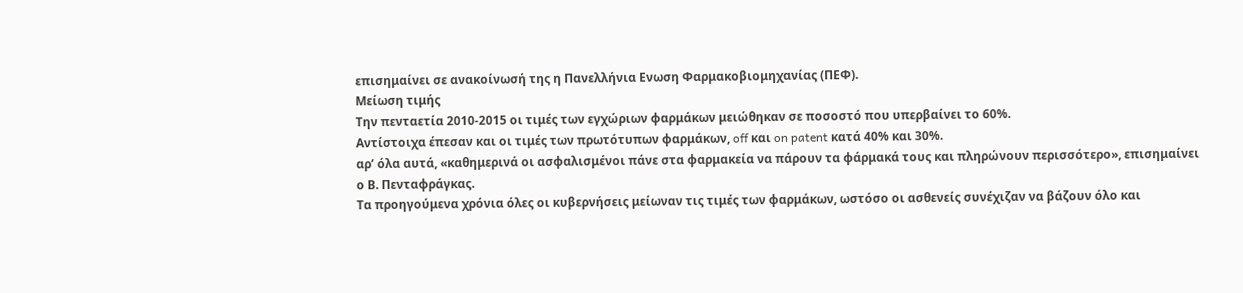επισημαίνει σε ανακοίνωσή της η Πανελλήνια Ενωση Φαρμακοβιομηχανίας (ΠΕΦ).
Μείωση τιμής
Την πενταετία 2010-2015 οι τιμές των εγχώριων φαρμάκων μειώθηκαν σε ποσοστό που υπερβαίνει το 60%.
Αντίστοιχα έπεσαν και οι τιμές των πρωτότυπων φαρμάκων, off και on patent κατά 40% και 30%.
αρ’ όλα αυτά, «καθημερινά οι ασφαλισμένοι πάνε στα φαρμακεία να πάρουν τα φάρμακά τους και πληρώνουν περισσότερο», επισημαίνει ο Β. Πενταφράγκας.
Τα προηγούμενα χρόνια όλες οι κυβερνήσεις μείωναν τις τιμές των φαρμάκων, ωστόσο οι ασθενείς συνέχιζαν να βάζουν όλο και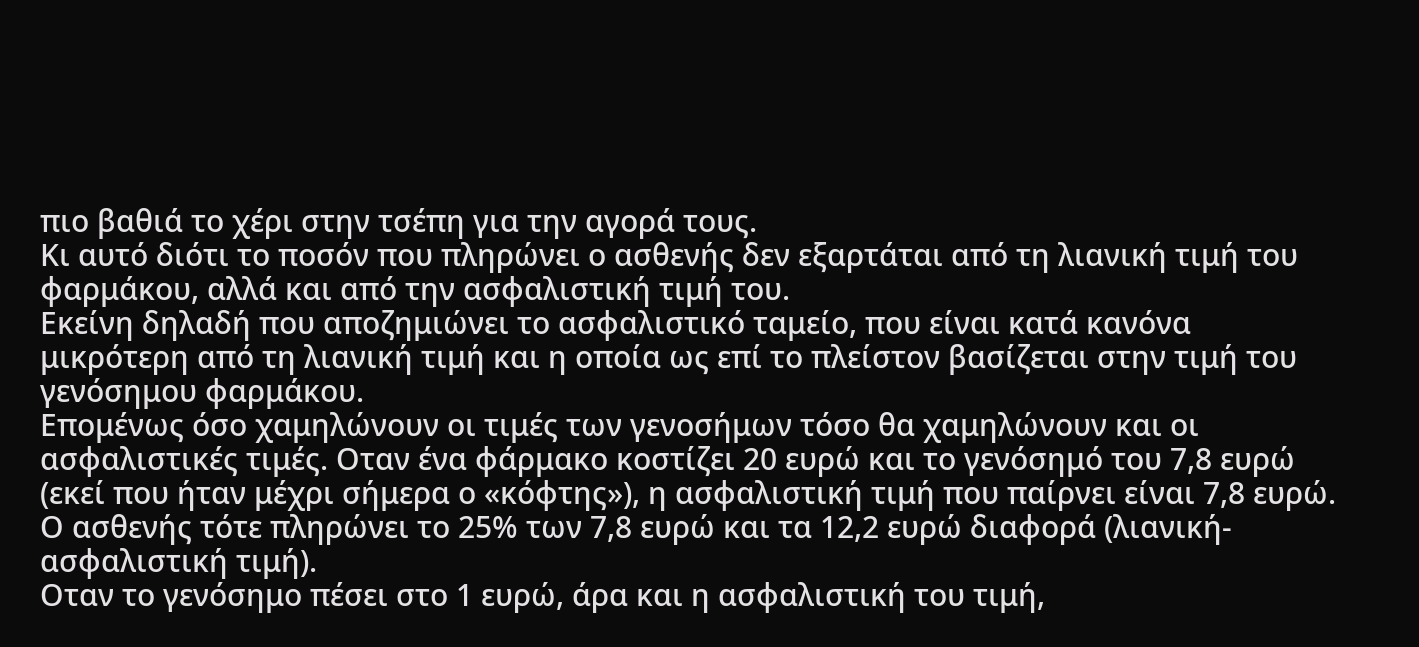πιο βαθιά το χέρι στην τσέπη για την αγορά τους.
Κι αυτό διότι το ποσόν που πληρώνει ο ασθενής δεν εξαρτάται από τη λιανική τιμή του φαρμάκου, αλλά και από την ασφαλιστική τιμή του.
Εκείνη δηλαδή που αποζημιώνει το ασφαλιστικό ταμείο, που είναι κατά κανόνα μικρότερη από τη λιανική τιμή και η οποία ως επί το πλείστον βασίζεται στην τιμή του γενόσημου φαρμάκου.
Επομένως όσο χαμηλώνουν οι τιμές των γενοσήμων τόσο θα χαμηλώνουν και οι ασφαλιστικές τιμές. Οταν ένα φάρμακο κοστίζει 20 ευρώ και το γενόσημό του 7,8 ευρώ (εκεί που ήταν μέχρι σήμερα ο «κόφτης»), η ασφαλιστική τιμή που παίρνει είναι 7,8 ευρώ.
Ο ασθενής τότε πληρώνει το 25% των 7,8 ευρώ και τα 12,2 ευρώ διαφορά (λιανική-ασφαλιστική τιμή).
Οταν το γενόσημο πέσει στο 1 ευρώ, άρα και η ασφαλιστική του τιμή,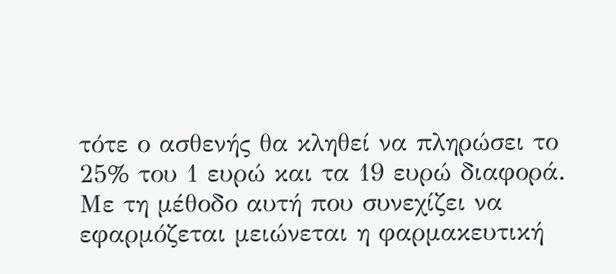τότε ο ασθενής θα κληθεί να πληρώσει το 25% του 1 ευρώ και τα 19 ευρώ διαφορά.
Με τη μέθοδο αυτή που συνεχίζει να εφαρμόζεται μειώνεται η φαρμακευτική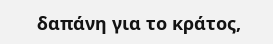δαπάνη για το κράτος,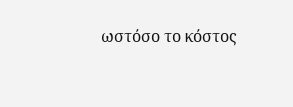ωστόσο το κόστος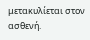μετακυλίεται στον ασθενή.